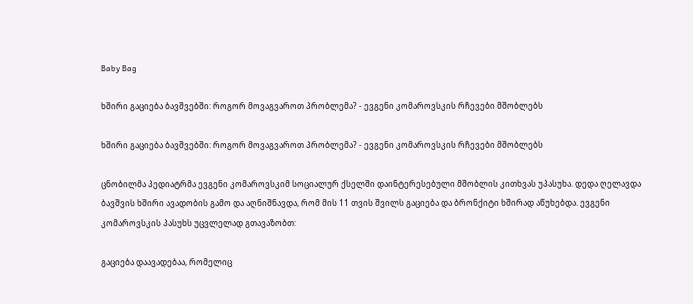Baby Bag

ხშირი გაციება ბავშვებში: როგორ მოვაგვაროთ პრობლემა? - ევგენი კომაროვსკის რჩევები მშობლებს

ხშირი გაციება ბავშვებში: როგორ მოვაგვაროთ პრობლემა? - ევგენი კომაროვსკის რჩევები მშობლებს

ცნობილმა პედიატრმა ევგენი კომაროვსკიმ სოციალურ ქსელში დაინტერესებული მშობლის კითხვას უპასუხა. დედა ღელავდა ბავშვის ხშირი ავადობის გამო და აღნიშნავდა, რომ მის 11 თვის შვილს გაციება და ბრონქიტი ხშირად აწუხებდა. ევგენი კომაროვსკის პასუხს უცვლელად გთავაზობთ:

გაციება დაავადებაა, რომელიც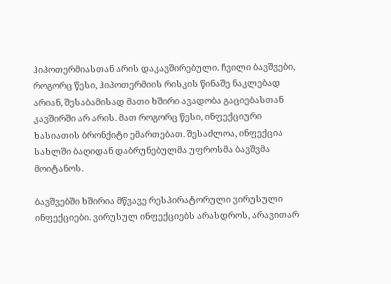ჰიპოთერმიასთან არის დაკავშირებული. ჩვილი ბავშვები, როგორც წესი, ჰიპოთერმიის რისკის წინაშე ნაკლებად არიან, შესაბამისად მათი ხშირი ავადობა გაციებასთან კავშირში არ არის. მათ როგორც წესი, ინფექციური ხასიათის ბრონქიტი ემართებათ. შესაძლოა, ინფექცია სახლში ბაღიდან დაბრუნებულმა უფროსმა ბავშვმა მოიტანოს.

ბავშვებში ხშირია მწვავე რესპირატორული ვირუსული ინფექციები. ვირუსულ ინფექციებს არასდროს, არავითარ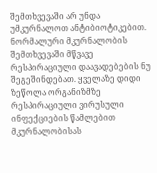შემთხვევაში არ უნდა უმკურნალოთ ანტიბიოტიკებით. ნორმალური მკურნალობის შემთხვევაში მწვავე რესპირაციული დაავადებების ნუ შეგეშინდებათ. ყველაზე დიდი ზეწოლა ორგანიზმზე რესპირაციული ვირუსული ინფექციების წამლებით მკურნალობისას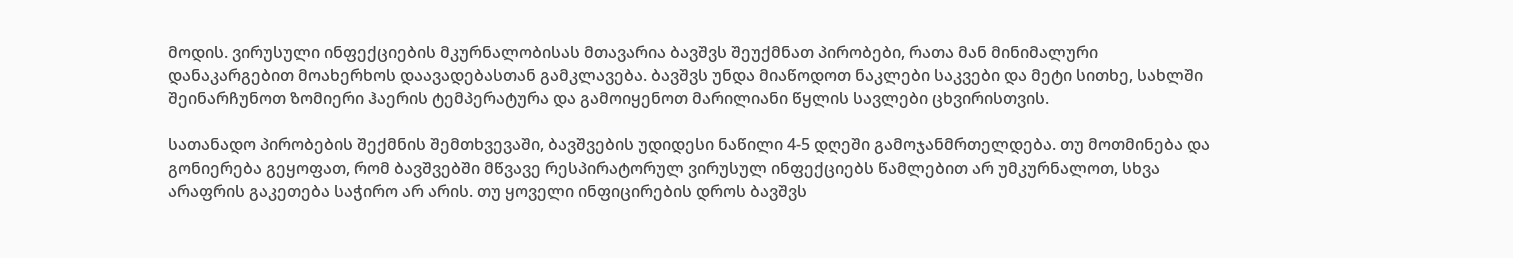მოდის. ვირუსული ინფექციების მკურნალობისას მთავარია ბავშვს შეუქმნათ პირობები, რათა მან მინიმალური დანაკარგებით მოახერხოს დაავადებასთან გამკლავება. ბავშვს უნდა მიაწოდოთ ნაკლები საკვები და მეტი სითხე, სახლში შეინარჩუნოთ ზომიერი ჰაერის ტემპერატურა და გამოიყენოთ მარილიანი წყლის სავლები ცხვირისთვის.

სათანადო პირობების შექმნის შემთხვევაში, ბავშვების უდიდესი ნაწილი 4-5 დღეში გამოჯანმრთელდება. თუ მოთმინება და გონიერება გეყოფათ, რომ ბავშვებში მწვავე რესპირატორულ ვირუსულ ინფექციებს წამლებით არ უმკურნალოთ, სხვა არაფრის გაკეთება საჭირო არ არის. თუ ყოველი ინფიცირების დროს ბავშვს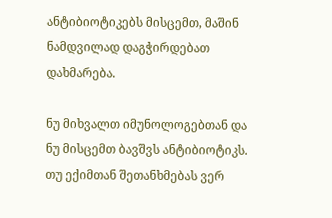ანტიბიოტიკებს მისცემთ, მაშინ ნამდვილად დაგჭირდებათ დახმარება.

ნუ მიხვალთ იმუნოლოგებთან და ნუ მისცემთ ბავშვს ანტიბიოტიკს. თუ ექიმთან შეთანხმებას ვერ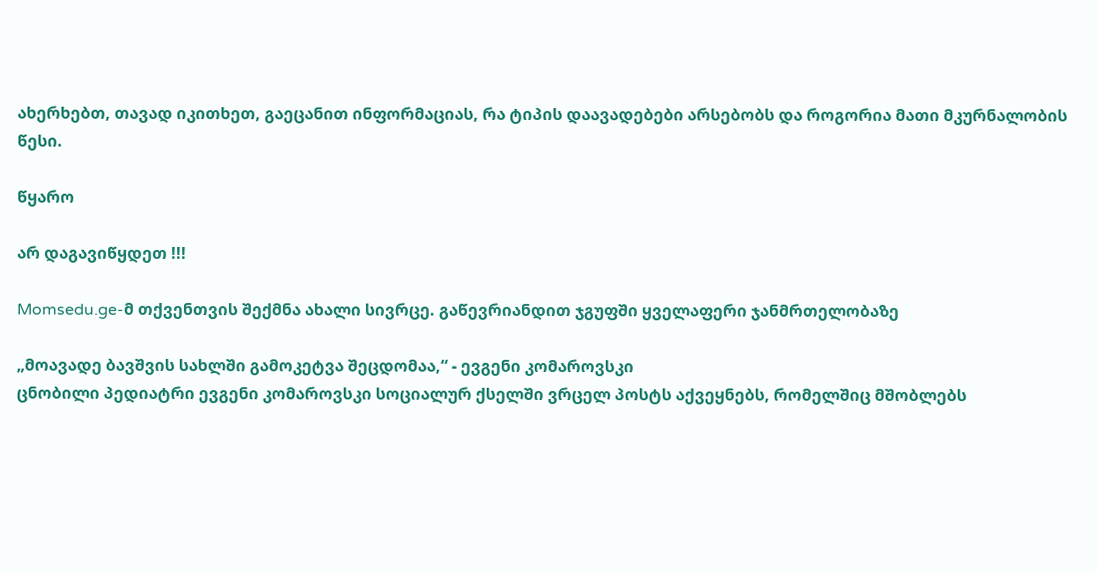ახერხებთ, თავად იკითხეთ, გაეცანით ინფორმაციას, რა ტიპის დაავადებები არსებობს და როგორია მათი მკურნალობის წესი.

წყარო

არ დაგავიწყდეთ !!!

Momsedu.ge-მ თქვენთვის შექმნა ახალი სივრცე. გაწევრიანდით ჯგუფში ყველაფერი ჯანმრთელობაზე

„მოავადე ბავშვის სახლში გამოკეტვა შეცდომაა,“ - ევგენი კომაროვსკი
ცნობილი პედიატრი ევგენი კომაროვსკი სოციალურ ქსელში ვრცელ პოსტს აქვეყნებს, რომელშიც მშობლებს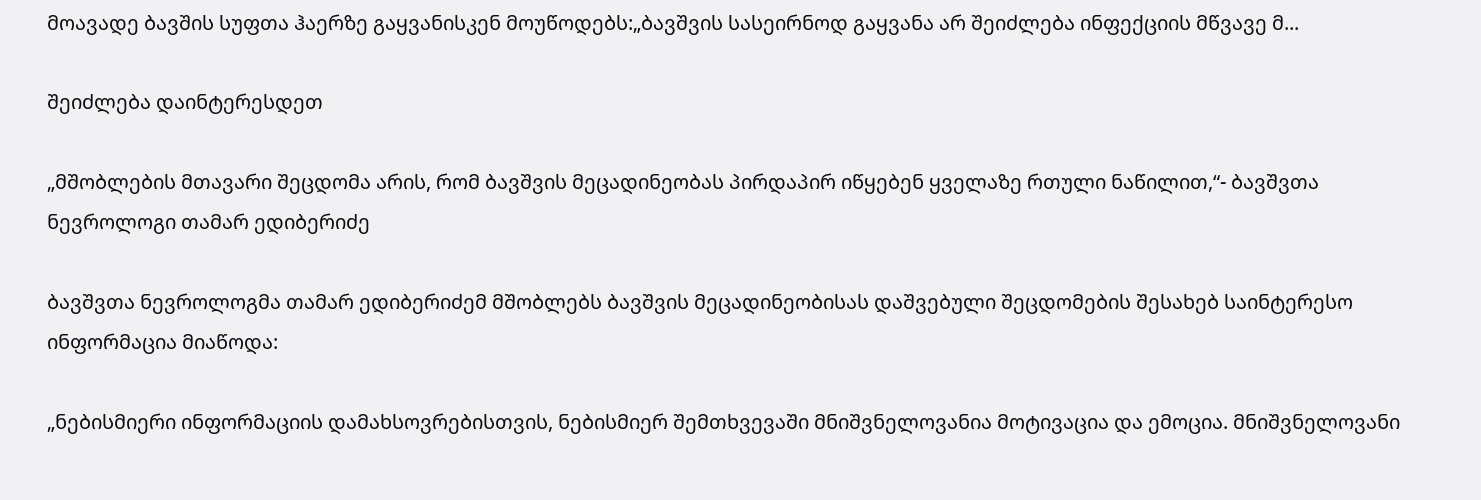მოავადე ბავშის სუფთა ჰაერზე გაყვანისკენ მოუწოდებს:„ბავშვის სასეირნოდ გაყვანა არ შეიძლება ინფექციის მწვავე მ...

შეიძლება დაინტერესდეთ

„მშობლების მთავარი შეცდომა არის, რომ ბავშვის მეცადინეობას პირდაპირ იწყებენ ყველაზე რთული ნაწილით,“- ბავშვთა ნევროლოგი თამარ ედიბერიძე

ბავშვთა ნევროლოგმა თამარ ედიბერიძემ მშობლებს ბავშვის მეცადინეობისას დაშვებული შეცდომების შესახებ საინტერესო ინფორმაცია მიაწოდა:

„ნებისმიერი ინფორმაციის დამახსოვრებისთვის, ნებისმიერ შემთხვევაში მნიშვნელოვანია მოტივაცია და ემოცია. მნიშვნელოვანი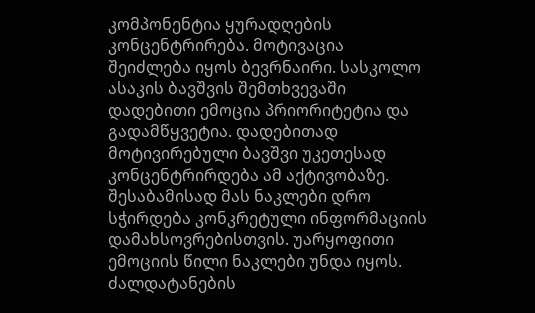კომპონენტია ყურადღების კონცენტრირება. მოტივაცია შეიძლება იყოს ბევრნაირი. სასკოლო ასაკის ბავშვის შემთხვევაში დადებითი ემოცია პრიორიტეტია და გადამწყვეტია. დადებითად მოტივირებული ბავშვი უკეთესად კონცენტრირდება ამ აქტივობაზე. შესაბამისად მას ნაკლები დრო სჭირდება კონკრეტული ინფორმაციის დამახსოვრებისთვის. უარყოფითი ემოციის წილი ნაკლები უნდა იყოს. ძალდატანების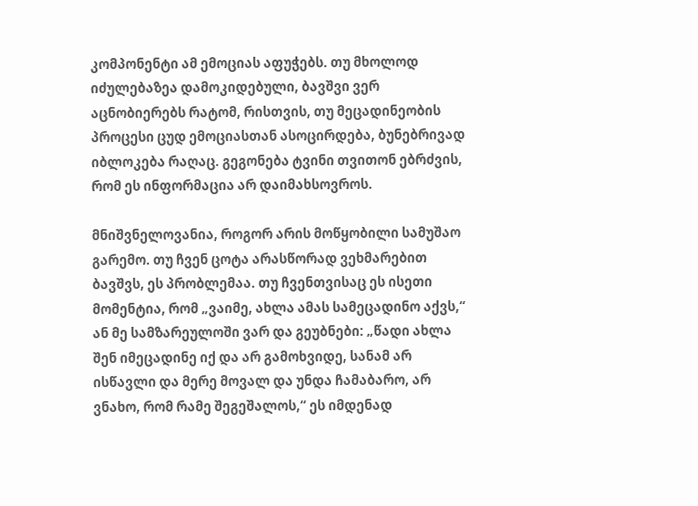კომპონენტი ამ ემოციას აფუჭებს. თუ მხოლოდ იძულებაზეა დამოკიდებული, ბავშვი ვერ აცნობიერებს რატომ, რისთვის, თუ მეცადინეობის პროცესი ცუდ ემოციასთან ასოცირდება, ბუნებრივად იბლოკება რაღაც. გეგონება ტვინი თვითონ ებრძვის, რომ ეს ინფორმაცია არ დაიმახსოვროს.

მნიშვნელოვანია, როგორ არის მოწყობილი სამუშაო გარემო. თუ ჩვენ ცოტა არასწორად ვეხმარებით ბავშვს, ეს პრობლემაა. თუ ჩვენთვისაც ეს ისეთი მომენტია, რომ „ვაიმე, ახლა ამას სამეცადინო აქვს,“ ან მე სამზარეულოში ვარ და გეუბნები: „წადი ახლა შენ იმეცადინე იქ და არ გამოხვიდე, სანამ არ ისწავლი და მერე მოვალ და უნდა ჩამაბარო, არ ვნახო, რომ რამე შეგეშალოს,“ ეს იმდენად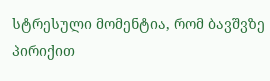სტრესული მომენტია, რომ ბავშვზე პირიქით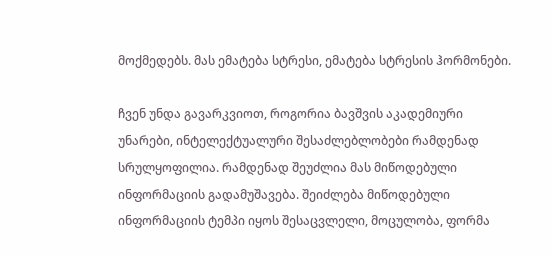მოქმედებს. მას ემატება სტრესი, ემატება სტრესის ჰორმონები.

ჩვენ უნდა გავარკვიოთ, როგორია ბავშვის აკადემიური უნარები, ინტელექტუალური შესაძლებლობები რამდენად სრულყოფილია. რამდენად შეუძლია მას მიწოდებული ინფორმაციის გადამუშავება. შეიძლება მიწოდებული ინფორმაციის ტემპი იყოს შესაცვლელი, მოცულობა, ფორმა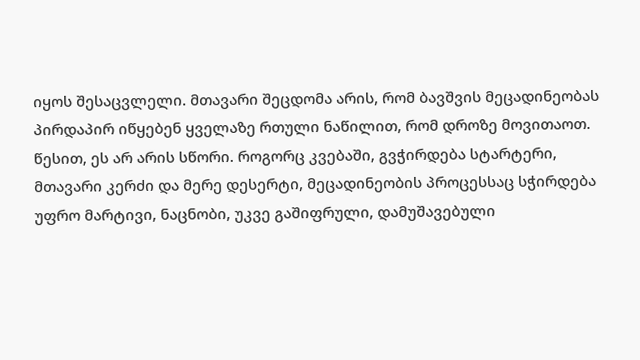იყოს შესაცვლელი. მთავარი შეცდომა არის, რომ ბავშვის მეცადინეობას პირდაპირ იწყებენ ყველაზე რთული ნაწილით, რომ დროზე მოვითაოთ. წესით, ეს არ არის სწორი. როგორც კვებაში, გვჭირდება სტარტერი, მთავარი კერძი და მერე დესერტი, მეცადინეობის პროცესსაც სჭირდება უფრო მარტივი, ნაცნობი, უკვე გაშიფრული, დამუშავებული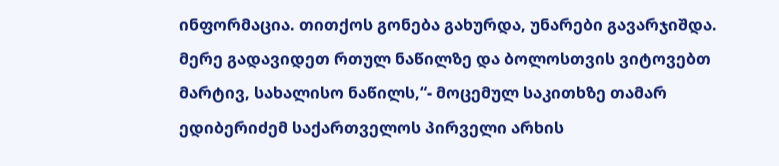ინფორმაცია. თითქოს გონება გახურდა, უნარები გავარჯიშდა. მერე გადავიდეთ რთულ ნაწილზე და ბოლოსთვის ვიტოვებთ მარტივ, სახალისო ნაწილს,“- მოცემულ საკითხზე თამარ ედიბერიძემ საქართველოს პირველი არხის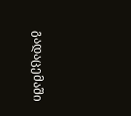გადაცემაში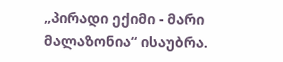„პირადი ექიმი - მარი მალაზონია“ ისაუბრა.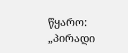წყარო: „პირადი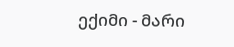ექიმი - მარი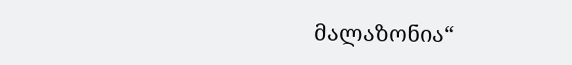მალაზონია“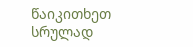წაიკითხეთ სრულად